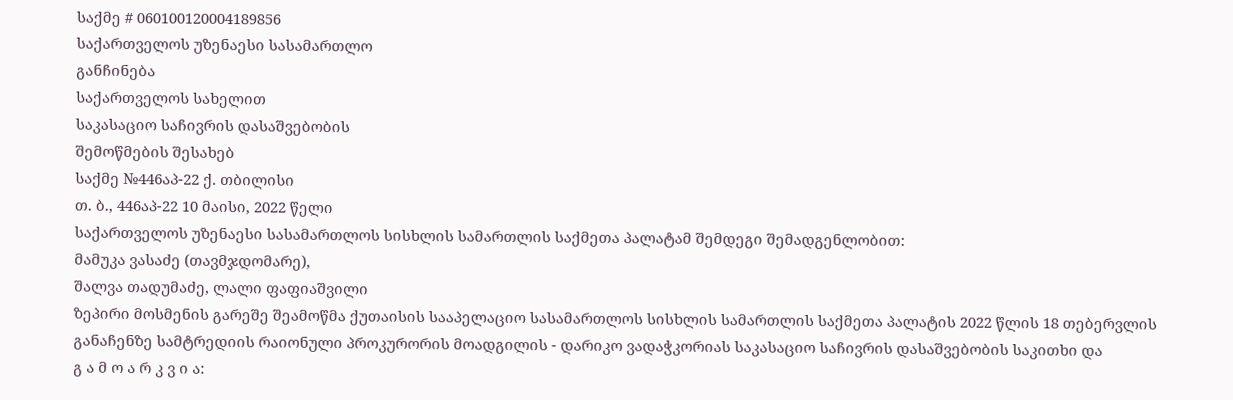საქმე # 060100120004189856
საქართველოს უზენაესი სასამართლო
განჩინება
საქართველოს სახელით
საკასაციო საჩივრის დასაშვებობის
შემოწმების შესახებ
საქმე №446აპ-22 ქ. თბილისი
თ. ბ., 446აპ-22 10 მაისი, 2022 წელი
საქართველოს უზენაესი სასამართლოს სისხლის სამართლის საქმეთა პალატამ შემდეგი შემადგენლობით:
მამუკა ვასაძე (თავმჯდომარე),
შალვა თადუმაძე, ლალი ფაფიაშვილი
ზეპირი მოსმენის გარეშე შეამოწმა ქუთაისის სააპელაციო სასამართლოს სისხლის სამართლის საქმეთა პალატის 2022 წლის 18 თებერვლის განაჩენზე სამტრედიის რაიონული პროკურორის მოადგილის - დარიკო ვადაჭკორიას საკასაციო საჩივრის დასაშვებობის საკითხი და
გ ა მ ო ა რ კ ვ ი ა: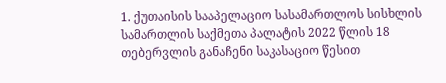1. ქუთაისის სააპელაციო სასამართლოს სისხლის სამართლის საქმეთა პალატის 2022 წლის 18 თებერვლის განაჩენი საკასაციო წესით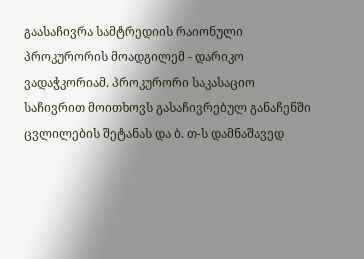გაასაჩივრა სამტრედიის რაიონული პროკურორის მოადგილემ - დარიკო ვადაჭკორიამ. პროკურორი საკასაციო საჩივრით მოითხოვს გასაჩივრებულ განაჩენში ცვლილების შეტანას და ბ. თ-ს დამნაშავედ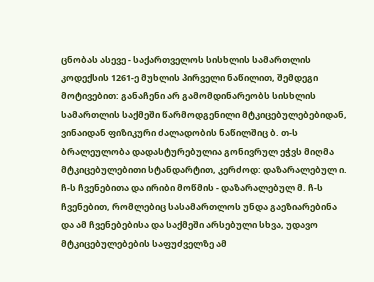ცნობას ასევე - საქართველოს სისხლის სამართლის კოდექსის 1261-ე მუხლის პირველი ნაწილით, შემდეგი მოტივებით: განაჩენი არ გამომდინარეობს სისხლის სამართლის საქმეში წარმოდგენილი მტკიცებულებებიდან, ვინაიდან ფიზიკური ძალადობის ნაწილშიც ბ. თ-ს ბრალეულობა დადასტურებულია გონივრულ ეჭვს მიღმა მტკიცებულებითი სტანდარტით, კერძოდ: დაზარალებულ ი. ჩ-ს ჩვენებითა და ირიბი მოწმის - დაზარალებულ მ. ჩ-ს ჩვენებით, რომლებიც სასამართლოს უნდა გაეზიარებინა და ამ ჩვენებებისა და საქმეში არსებული სხვა, უდავო მტკიცებულებების საფუძველზე ამ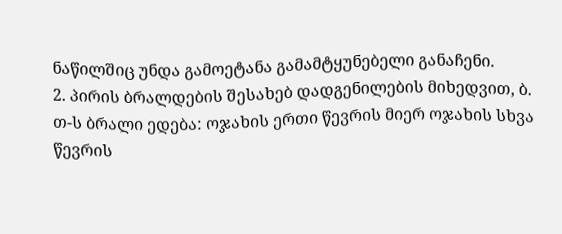ნაწილშიც უნდა გამოეტანა გამამტყუნებელი განაჩენი.
2. პირის ბრალდების შესახებ დადგენილების მიხედვით, ბ. თ-ს ბრალი ედება: ოჯახის ერთი წევრის მიერ ოჯახის სხვა წევრის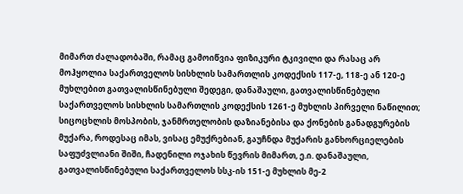მიმართ ძალადობაში, რამაც გამოიწვია ფიზიკური ტკივილი და რასაც არ მოჰყოლია საქართველოს სისხლის სამართლის კოდექსის 117-ე, 118-ე ან 120-ე მუხლებით გათვალისწინებული შედეგი, დანაშაული, გათვალისწინებული საქართველოს სისხლის სამართლის კოდექსის 1261-ე მუხლის პირველი ნაწილით; სიცოცხლის მოსპობის, ჯანმრთელობის დაზიანებისა და ქონების განადგურების მუქარა, როდესაც იმას, ვისაც ემუქრებიან, გაუჩნდა მუქარის განხორციელების საფუძვლიანი შიში, ჩადენილი ოჯახის წევრის მიმართ, ე.ი. დანაშაული, გათვალისწინებული საქართველოს სსკ-ის 151-ე მუხლის მე-2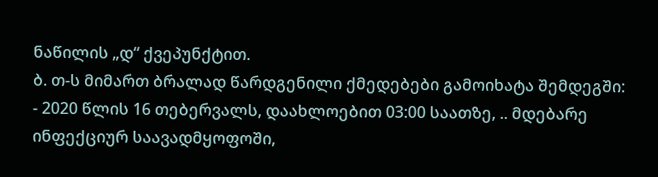ნაწილის „დ“ ქვეპუნქტით.
ბ. თ-ს მიმართ ბრალად წარდგენილი ქმედებები გამოიხატა შემდეგში:
- 2020 წლის 16 თებერვალს, დაახლოებით 03:00 საათზე, .. მდებარე ინფექციურ საავადმყოფოში,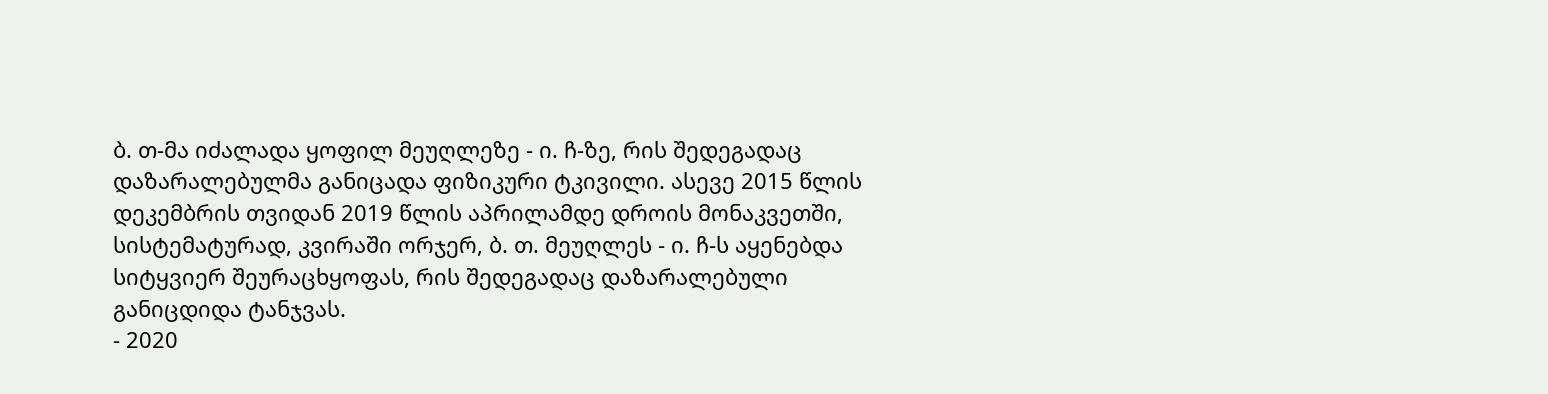ბ. თ-მა იძალადა ყოფილ მეუღლეზე - ი. ჩ-ზე, რის შედეგადაც დაზარალებულმა განიცადა ფიზიკური ტკივილი. ასევე 2015 წლის დეკემბრის თვიდან 2019 წლის აპრილამდე დროის მონაკვეთში, სისტემატურად, კვირაში ორჯერ, ბ. თ. მეუღლეს - ი. ჩ-ს აყენებდა სიტყვიერ შეურაცხყოფას, რის შედეგადაც დაზარალებული განიცდიდა ტანჯვას.
- 2020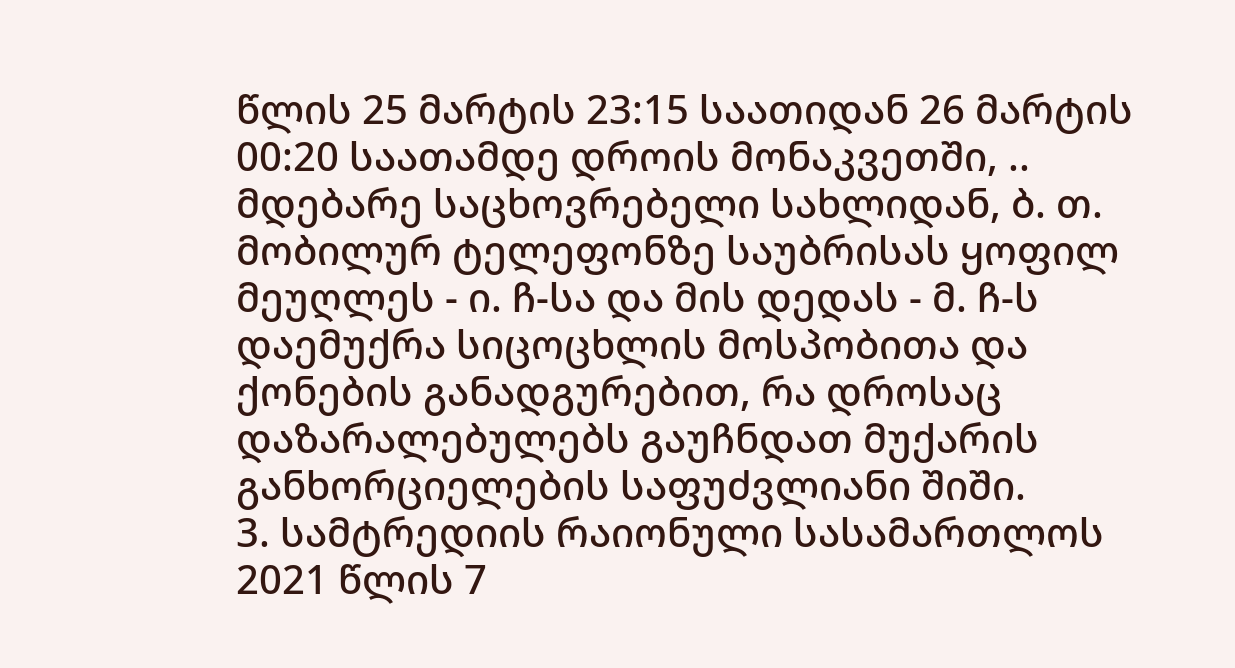წლის 25 მარტის 23:15 საათიდან 26 მარტის 00:20 საათამდე დროის მონაკვეთში, .. მდებარე საცხოვრებელი სახლიდან, ბ. თ. მობილურ ტელეფონზე საუბრისას ყოფილ მეუღლეს - ი. ჩ-სა და მის დედას - მ. ჩ-ს დაემუქრა სიცოცხლის მოსპობითა და ქონების განადგურებით, რა დროსაც დაზარალებულებს გაუჩნდათ მუქარის განხორციელების საფუძვლიანი შიში.
3. სამტრედიის რაიონული სასამართლოს 2021 წლის 7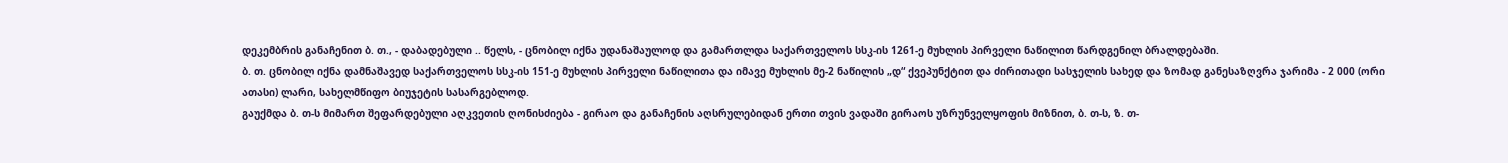დეკემბრის განაჩენით ბ. თ., - დაბადებული .. წელს, - ცნობილ იქნა უდანაშაულოდ და გამართლდა საქართველოს სსკ-ის 1261-ე მუხლის პირველი ნაწილით წარდგენილ ბრალდებაში.
ბ. თ. ცნობილ იქნა დამნაშავედ საქართველოს სსკ-ის 151-ე მუხლის პირველი ნაწილითა და იმავე მუხლის მე-2 ნაწილის „დ“ ქვეპუნქტით და ძირითადი სასჯელის სახედ და ზომად განესაზღვრა ჯარიმა - 2 000 (ორი ათასი) ლარი, სახელმწიფო ბიუჯეტის სასარგებლოდ.
გაუქმდა ბ. თ-ს მიმართ შეფარდებული აღკვეთის ღონისძიება - გირაო და განაჩენის აღსრულებიდან ერთი თვის ვადაში გირაოს უზრუნველყოფის მიზნით, ბ. თ-ს, ზ. თ-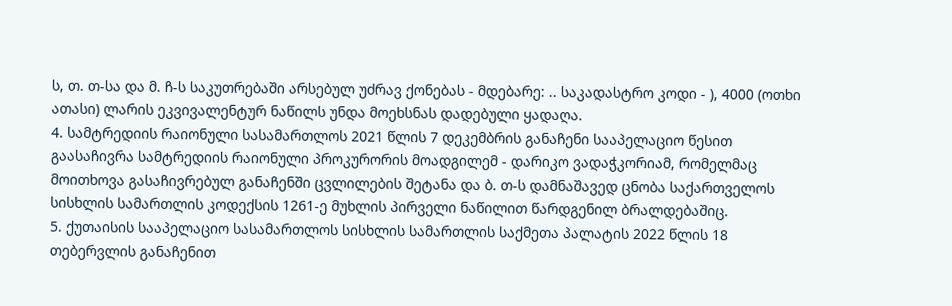ს, თ. თ-სა და მ. ჩ-ს საკუთრებაში არსებულ უძრავ ქონებას - მდებარე: .. საკადასტრო კოდი - ), 4000 (ოთხი ათასი) ლარის ეკვივალენტურ ნაწილს უნდა მოეხსნას დადებული ყადაღა.
4. სამტრედიის რაიონული სასამართლოს 2021 წლის 7 დეკემბრის განაჩენი სააპელაციო წესით გაასაჩივრა სამტრედიის რაიონული პროკურორის მოადგილემ - დარიკო ვადაჭკორიამ, რომელმაც მოითხოვა გასაჩივრებულ განაჩენში ცვლილების შეტანა და ბ. თ-ს დამნაშავედ ცნობა საქართველოს სისხლის სამართლის კოდექსის 1261-ე მუხლის პირველი ნაწილით წარდგენილ ბრალდებაშიც.
5. ქუთაისის სააპელაციო სასამართლოს სისხლის სამართლის საქმეთა პალატის 2022 წლის 18 თებერვლის განაჩენით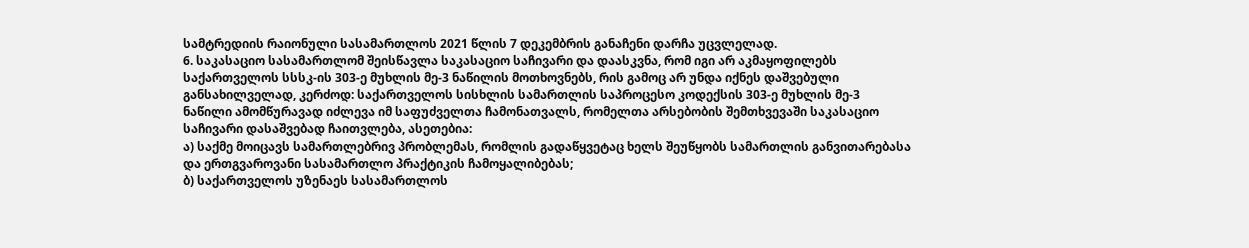სამტრედიის რაიონული სასამართლოს 2021 წლის 7 დეკემბრის განაჩენი დარჩა უცვლელად.
6. საკასაციო სასამართლომ შეისწავლა საკასაციო საჩივარი და დაასკვნა, რომ იგი არ აკმაყოფილებს საქართველოს სსსკ-ის 303-ე მუხლის მე-3 ნაწილის მოთხოვნებს, რის გამოც არ უნდა იქნეს დაშვებული განსახილველად, კერძოდ: საქართველოს სისხლის სამართლის საპროცესო კოდექსის 303-ე მუხლის მე-3 ნაწილი ამომწურავად იძლევა იმ საფუძველთა ჩამონათვალს, რომელთა არსებობის შემთხვევაში საკასაციო საჩივარი დასაშვებად ჩაითვლება, ასეთებია:
ა) საქმე მოიცავს სამართლებრივ პრობლემას, რომლის გადაწყვეტაც ხელს შეუწყობს სამართლის განვითარებასა და ერთგვაროვანი სასამართლო პრაქტიკის ჩამოყალიბებას;
ბ) საქართველოს უზენაეს სასამართლოს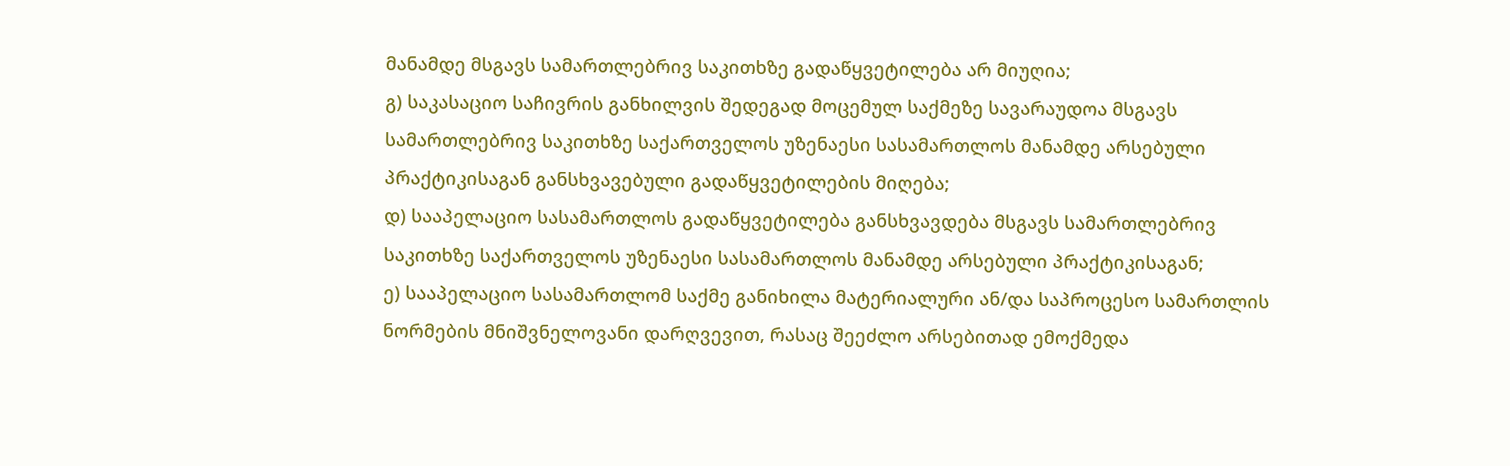მანამდე მსგავს სამართლებრივ საკითხზე გადაწყვეტილება არ მიუღია;
გ) საკასაციო საჩივრის განხილვის შედეგად მოცემულ საქმეზე სავარაუდოა მსგავს სამართლებრივ საკითხზე საქართველოს უზენაესი სასამართლოს მანამდე არსებული პრაქტიკისაგან განსხვავებული გადაწყვეტილების მიღება;
დ) სააპელაციო სასამართლოს გადაწყვეტილება განსხვავდება მსგავს სამართლებრივ საკითხზე საქართველოს უზენაესი სასამართლოს მანამდე არსებული პრაქტიკისაგან;
ე) სააპელაციო სასამართლომ საქმე განიხილა მატერიალური ან/და საპროცესო სამართლის ნორმების მნიშვნელოვანი დარღვევით, რასაც შეეძლო არსებითად ემოქმედა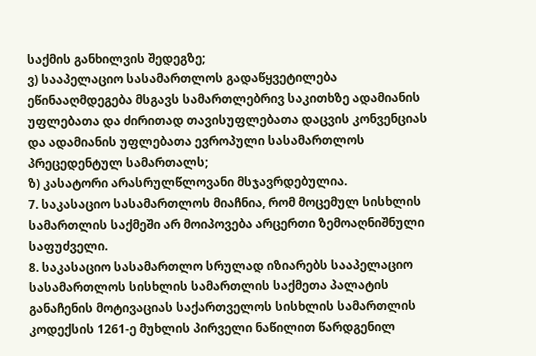საქმის განხილვის შედეგზე;
ვ) სააპელაციო სასამართლოს გადაწყვეტილება ეწინააღმდეგება მსგავს სამართლებრივ საკითხზე ადამიანის უფლებათა და ძირითად თავისუფლებათა დაცვის კონვენციას და ადამიანის უფლებათა ევროპული სასამართლოს პრეცედენტულ სამართალს;
ზ) კასატორი არასრულწლოვანი მსჯავრდებულია.
7. საკასაციო სასამართლოს მიაჩნია, რომ მოცემულ სისხლის სამართლის საქმეში არ მოიპოვება არცერთი ზემოაღნიშნული საფუძველი.
8. საკასაციო სასამართლო სრულად იზიარებს სააპელაციო სასამართლოს სისხლის სამართლის საქმეთა პალატის განაჩენის მოტივაციას საქართველოს სისხლის სამართლის კოდექსის 1261-ე მუხლის პირველი ნაწილით წარდგენილ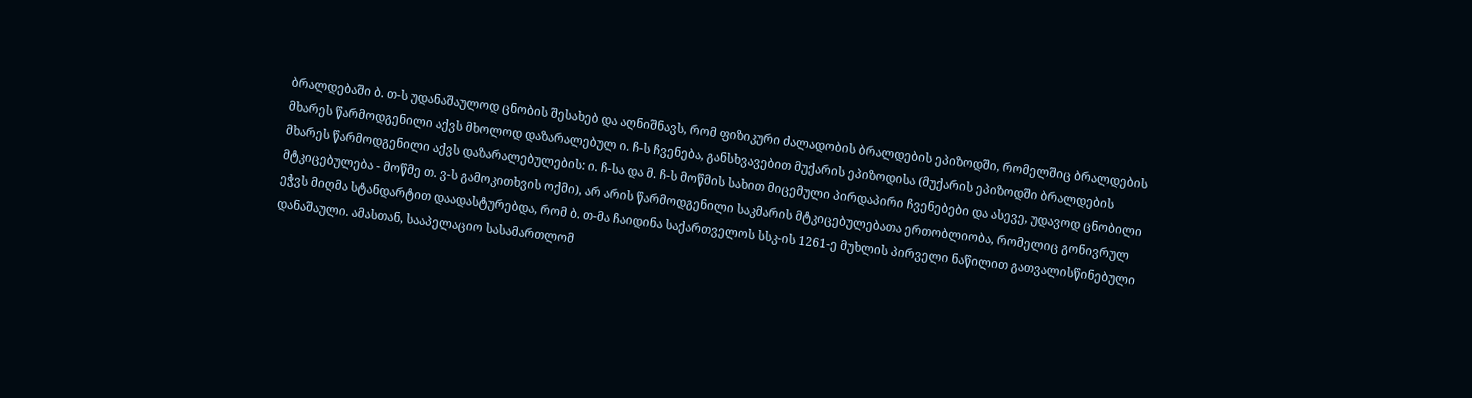ბრალდებაში ბ. თ-ს უდანაშაულოდ ცნობის შესახებ და აღნიშნავს, რომ ფიზიკური ძალადობის ბრალდების ეპიზოდში, რომელშიც ბრალდების მხარეს წარმოდგენილი აქვს მხოლოდ დაზარალებულ ი. ჩ-ს ჩვენება, განსხვავებით მუქარის ეპიზოდისა (მუქარის ეპიზოდში ბრალდების მხარეს წარმოდგენილი აქვს დაზარალებულების: ი. ჩ-სა და მ. ჩ-ს მოწმის სახით მიცემული პირდაპირი ჩვენებები და ასევე, უდავოდ ცნობილი მტკიცებულება - მოწმე თ. ვ-ს გამოკითხვის ოქმი), არ არის წარმოდგენილი საკმარის მტკიცებულებათა ერთობლიობა, რომელიც გონივრულ ეჭვს მიღმა სტანდარტით დაადასტურებდა, რომ ბ. თ-მა ჩაიდინა საქართველოს სსკ-ის 1261-ე მუხლის პირველი ნაწილით გათვალისწინებული დანაშაული. ამასთან, სააპელაციო სასამართლომ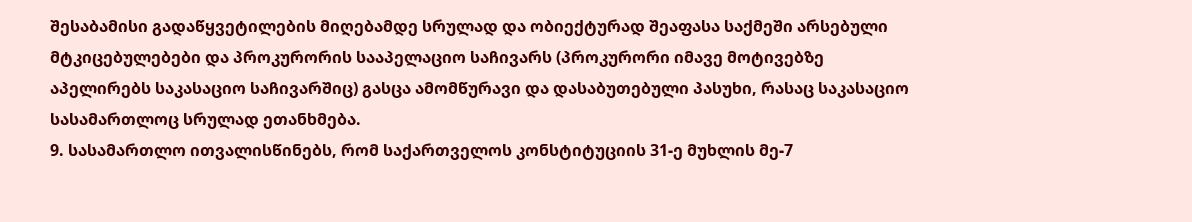შესაბამისი გადაწყვეტილების მიღებამდე სრულად და ობიექტურად შეაფასა საქმეში არსებული მტკიცებულებები და პროკურორის სააპელაციო საჩივარს (პროკურორი იმავე მოტივებზე აპელირებს საკასაციო საჩივარშიც) გასცა ამომწურავი და დასაბუთებული პასუხი, რასაც საკასაციო სასამართლოც სრულად ეთანხმება.
9. სასამართლო ითვალისწინებს, რომ საქართველოს კონსტიტუციის 31-ე მუხლის მე-7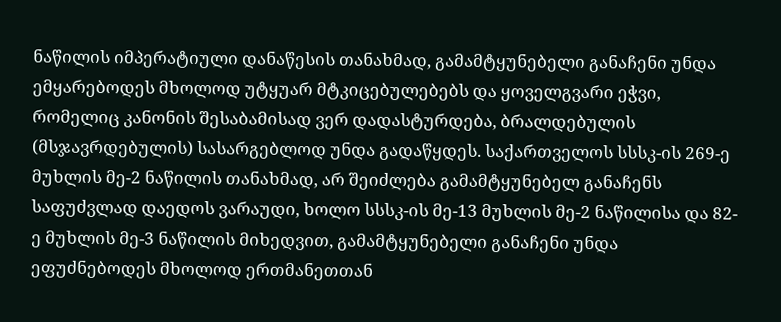ნაწილის იმპერატიული დანაწესის თანახმად, გამამტყუნებელი განაჩენი უნდა ემყარებოდეს მხოლოდ უტყუარ მტკიცებულებებს და ყოველგვარი ეჭვი, რომელიც კანონის შესაბამისად ვერ დადასტურდება, ბრალდებულის (მსჯავრდებულის) სასარგებლოდ უნდა გადაწყდეს. საქართველოს სსსკ-ის 269-ე მუხლის მე-2 ნაწილის თანახმად, არ შეიძლება გამამტყუნებელ განაჩენს საფუძვლად დაედოს ვარაუდი, ხოლო სსსკ-ის მე-13 მუხლის მე-2 ნაწილისა და 82-ე მუხლის მე-3 ნაწილის მიხედვით, გამამტყუნებელი განაჩენი უნდა ეფუძნებოდეს მხოლოდ ერთმანეთთან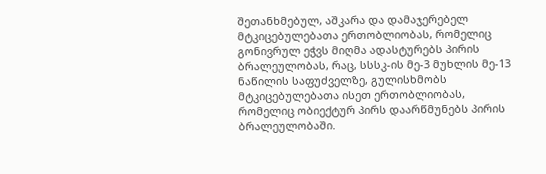შეთანხმებულ, აშკარა და დამაჯერებელ მტკიცებულებათა ერთობლიობას, რომელიც გონივრულ ეჭვს მიღმა ადასტურებს პირის ბრალეულობას, რაც, სსსკ-ის მე-3 მუხლის მე-13 ნაწილის საფუძველზე, გულისხმობს მტკიცებულებათა ისეთ ერთობლიობას, რომელიც ობიექტურ პირს დაარწმუნებს პირის ბრალეულობაში.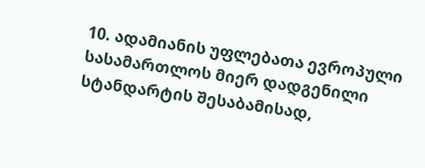10. ადამიანის უფლებათა ევროპული სასამართლოს მიერ დადგენილი სტანდარტის შესაბამისად,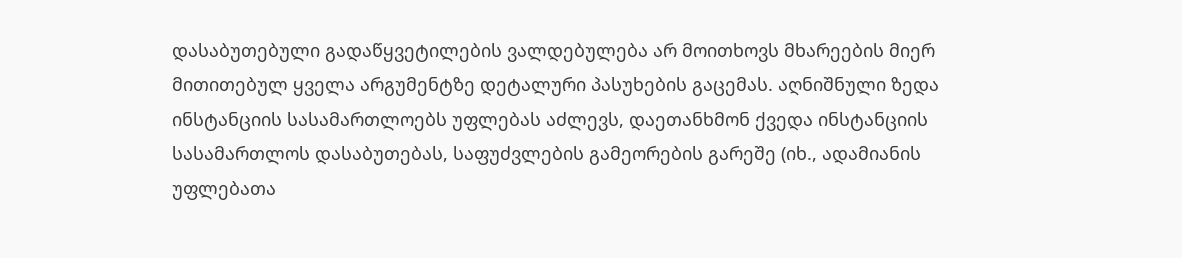დასაბუთებული გადაწყვეტილების ვალდებულება არ მოითხოვს მხარეების მიერ მითითებულ ყველა არგუმენტზე დეტალური პასუხების გაცემას. აღნიშნული ზედა ინსტანციის სასამართლოებს უფლებას აძლევს, დაეთანხმონ ქვედა ინსტანციის სასამართლოს დასაბუთებას, საფუძვლების გამეორების გარეშე (იხ., ადამიანის უფლებათა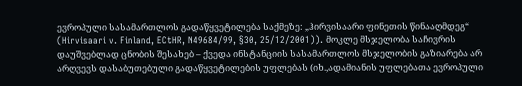ევროპული სასამართლოს გადაწყვეტილება საქმეზე: „ჰირვისაარი ფინეთის წინააღმდეგ“ (Hirvisaari v. Finland, ECtHR, N49684/99, §30, 25/12/2001)). მოკლე მსჯელობა საჩივრის დაუშვებლად ცნობის შესახებ – ქვედა ინსტანციის სასამართლოს მსჯელობის გაზიარება არ არღვევს დასაბუთებული გადაწყვეტილების უფლებას (იხ.,ადამიანის უფლებათა ევროპული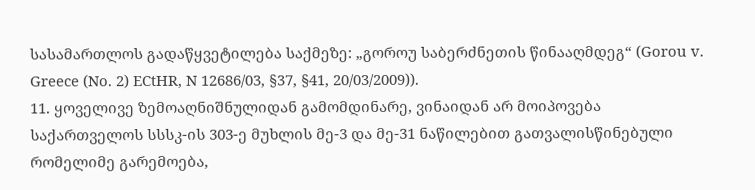სასამართლოს გადაწყვეტილება საქმეზე: „გოროუ საბერძნეთის წინააღმდეგ“ (Gorou v. Greece (No. 2) ECtHR, N 12686/03, §37, §41, 20/03/2009)).
11. ყოველივე ზემოაღნიშნულიდან გამომდინარე, ვინაიდან არ მოიპოვება საქართველოს სსსკ-ის 303-ე მუხლის მე-3 და მე-31 ნაწილებით გათვალისწინებული რომელიმე გარემოება,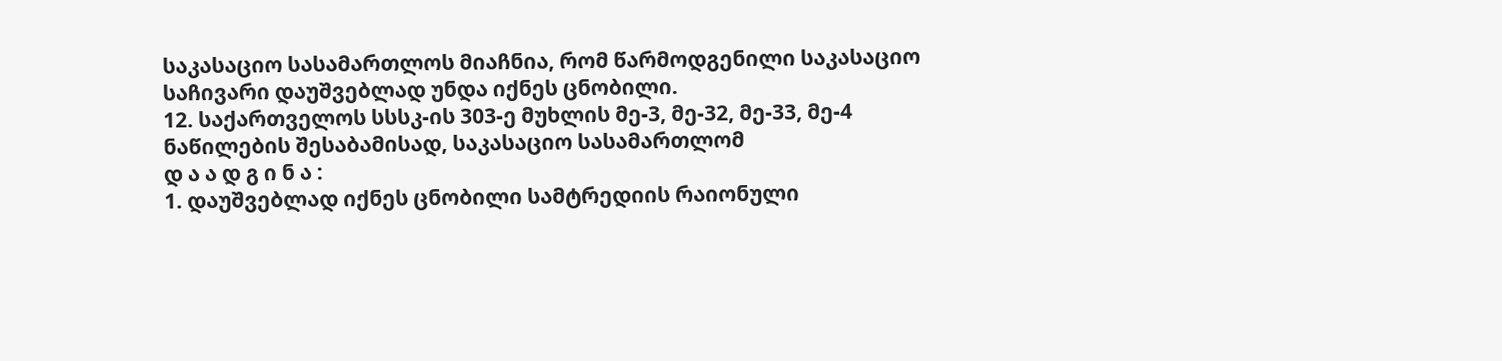საკასაციო სასამართლოს მიაჩნია, რომ წარმოდგენილი საკასაციო საჩივარი დაუშვებლად უნდა იქნეს ცნობილი.
12. საქართველოს სსსკ-ის 303-ე მუხლის მე-3, მე-32, მე-33, მე-4 ნაწილების შესაბამისად, საკასაციო სასამართლომ
დ ა ა დ გ ი ნ ა :
1. დაუშვებლად იქნეს ცნობილი სამტრედიის რაიონული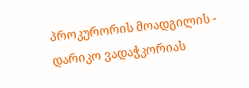პროკურორის მოადგილის - დარიკო ვადაჭკორიას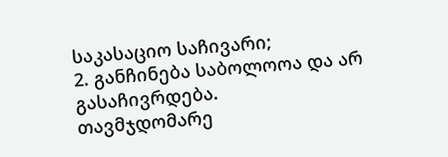საკასაციო საჩივარი;
2. განჩინება საბოლოოა და არ გასაჩივრდება.
თავმჯდომარე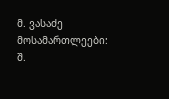მ. ვასაძე
მოსამართლეები: შ.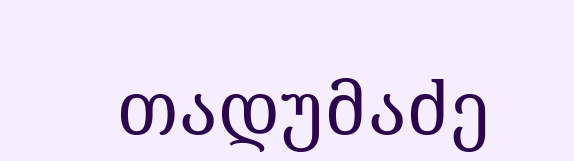თადუმაძე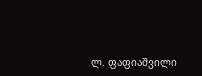ლ. ფაფიაშვილი